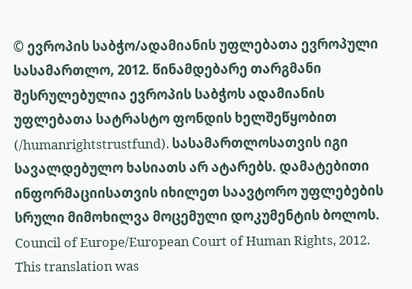© ევროპის საბჭო/ადამიანის უფლებათა ევროპული სასამართლო, 2012. წინამდებარე თარგმანი შესრულებულია ევროპის საბჭოს ადამიანის უფლებათა სატრასტო ფონდის ხელშეწყობით (/humanrightstrustfund). სასამართლოსათვის იგი სავალდებულო ხასიათს არ ატარებს. დამატებითი ინფორმაციისათვის იხილეთ საავტორო უფლებების სრული მიმოხილვა მოცემული დოკუმენტის ბოლოს.
Council of Europe/European Court of Human Rights, 2012. This translation was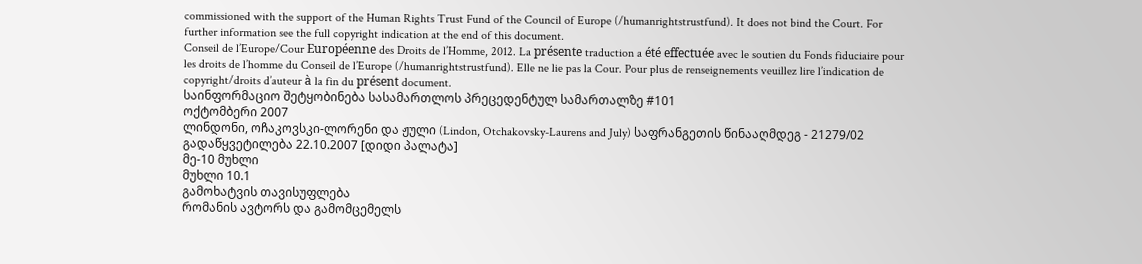commissioned with the support of the Human Rights Trust Fund of the Council of Europe (/humanrightstrustfund). It does not bind the Court. For further information see the full copyright indication at the end of this document.
Conseil de l’Europe/Cour Européenne des Droits de l’Homme, 2012. La présente traduction a été effectuée avec le soutien du Fonds fiduciaire pour les droits de l’homme du Conseil de l’Europe (/humanrightstrustfund). Elle ne lie pas la Cour. Pour plus de renseignements veuillez lire l’indication de copyright/droits d’auteur à la fin du présent document.
საინფორმაციო შეტყობინება სასამართლოს პრეცედენტულ სამართალზე #101
ოქტომბერი 2007
ლინდონი, ოჩაკოვსკი-ლორენი და ჟული (Lindon, Otchakovsky-Laurens and July) საფრანგეთის წინააღმდეგ - 21279/02
გადაწყვეტილება 22.10.2007 [დიდი პალატა]
მე-10 მუხლი
მუხლი 10.1
გამოხატვის თავისუფლება
რომანის ავტორს და გამომცემელს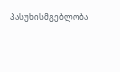პასუხისმგებლობა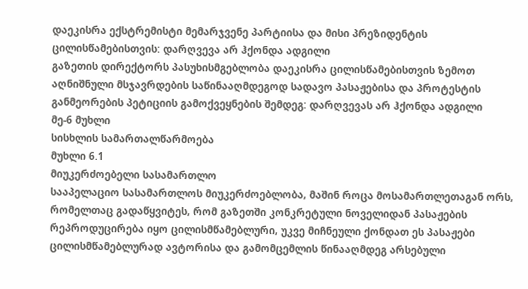დაეკისრა ექსტრემისტი მემარჯვენე პარტიისა და მისი პრეზიდენტის ცილისწამებისთვის: დარღვევა არ ჰქონდა ადგილი
გაზეთის დირექტორს პასუხისმგებლობა დაეკისრა ცილისწამებისთვის ზემოთ აღნიშნული მსჯავრდების საწინააღმდეგოდ სადავო პასაჟებისა და პროტესტის განმეორების პეტიციის გამოქვეყნების შემდეგ: დარღვევას არ ჰქონდა ადგილი
მე-6 მუხლი
სისხლის სამართალწარმოება
მუხლი 6.1
მიუკერძოებელი სასამართლო
სააპელაციო სასამართლოს მიუკერძოებლობა, მაშინ როცა მოსამართლეთაგან ორს, რომელთაც გადაწყვიტეს, რომ გაზეთში კონკრეტული ნოველიდან პასაჟების რეპროდუცირება იყო ცილისმწამებლური, უკვე მიჩნეული ქონდათ ეს პასაჟები ცილისმწამებლურად ავტორისა და გამომცემლის წინააღმდეგ არსებული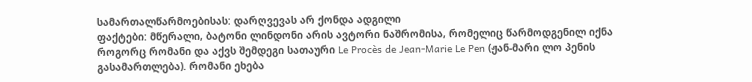სამართალწარმოებისას: დარღვევას არ ქონდა ადგილი
ფაქტები: მწერალი, ბატონი ლინდონი არის ავტორი ნაშრომისა, რომელიც წარმოდგენილ იქნა როგორც რომანი და აქვს შემდეგი სათაური Le Procès de Jean-Marie Le Pen (ჟან-მარი ლო პენის გასამართლება). რომანი ეხება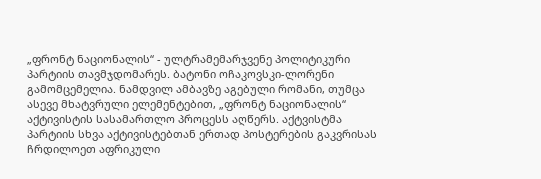„ფრონტ ნაციონალის“ - ულტრამემარჯვენე პოლიტიკური პარტიის თავმჯდომარეს. ბატონი ოჩაკოვსკი-ლორენი გამომცემელია. ნამდვილ ამბავზე აგებული რომანი, თუმცა ასევე მხატვრული ელემენტებით, „ფრონტ ნაციონალის“ აქტივისტის სასამართლო პროცესს აღწერს. აქტვისტმა პარტიის სხვა აქტივისტებთან ერთად პოსტერების გაკვრისას ჩრდილოეთ აფრიკული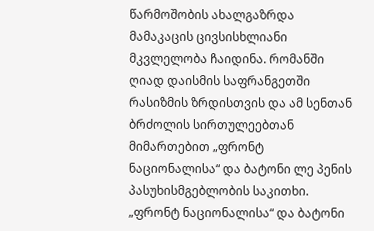წარმოშობის ახალგაზრდა მამაკაცის ცივსისხლიანი მკვლელობა ჩაიდინა. რომანში ღიად დაისმის საფრანგეთში რასიზმის ზრდისთვის და ამ სენთან ბრძოლის სირთულეებთან მიმართებით „ფრონტ ნაციონალისა“ და ბატონი ლე პენის პასუხისმგებლობის საკითხი.
„ფრონტ ნაციონალისა“ და ბატონი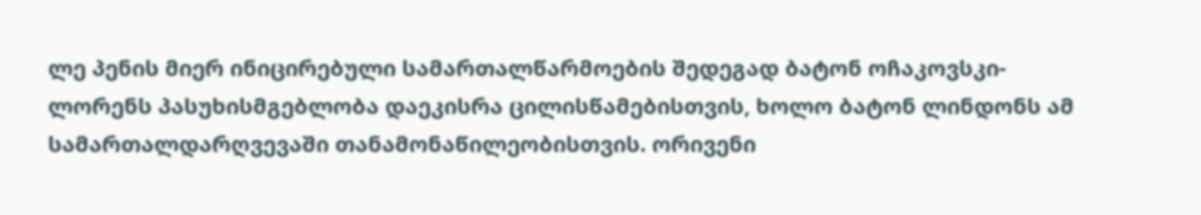ლე პენის მიერ ინიცირებული სამართალწარმოების შედეგად ბატონ ოჩაკოვსკი-ლორენს პასუხისმგებლობა დაეკისრა ცილისწამებისთვის, ხოლო ბატონ ლინდონს ამ სამართალდარღვევაში თანამონაწილეობისთვის. ორივენი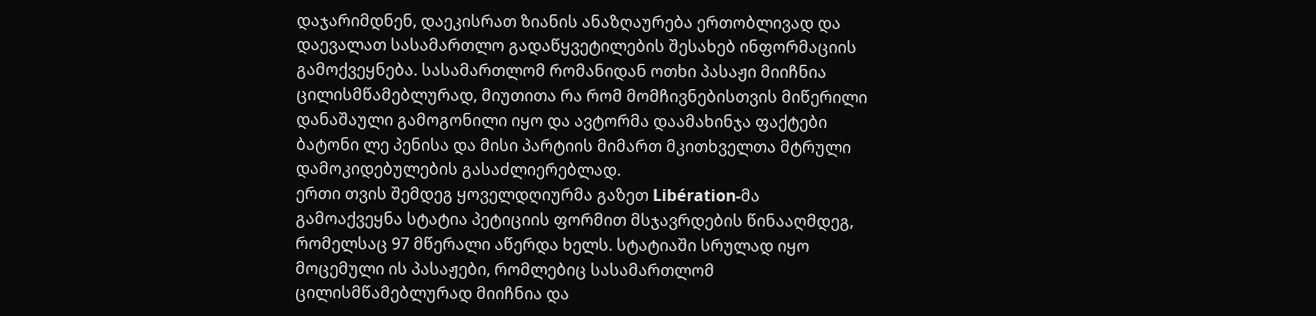დაჯარიმდნენ, დაეკისრათ ზიანის ანაზღაურება ერთობლივად და დაევალათ სასამართლო გადაწყვეტილების შესახებ ინფორმაციის გამოქვეყნება. სასამართლომ რომანიდან ოთხი პასაჟი მიიჩნია ცილისმწამებლურად, მიუთითა რა რომ მომჩივნებისთვის მიწერილი დანაშაული გამოგონილი იყო და ავტორმა დაამახინჯა ფაქტები ბატონი ლე პენისა და მისი პარტიის მიმართ მკითხველთა მტრული დამოკიდებულების გასაძლიერებლად.
ერთი თვის შემდეგ ყოველდღიურმა გაზეთ Libération-მა გამოაქვეყნა სტატია პეტიციის ფორმით მსჯავრდების წინააღმდეგ, რომელსაც 97 მწერალი აწერდა ხელს. სტატიაში სრულად იყო მოცემული ის პასაჟები, რომლებიც სასამართლომ ცილისმწამებლურად მიიჩნია და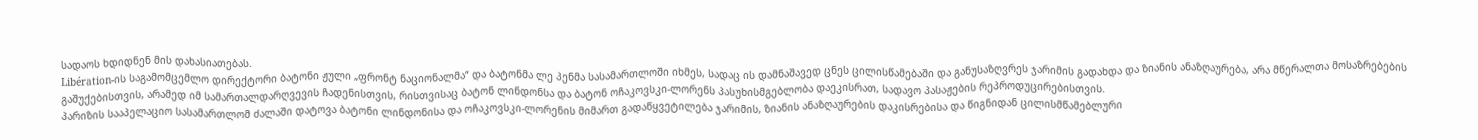სადაოს ხდიდნენ მის დახასიათებას.
Libération-ის საგამომცემლო დირექტორი ბატონი ჟული „ფრონტ ნაციონალმა“ და ბატონმა ლე პენმა სასამართლოში იხმეს, სადაც ის დამნაშავედ ცნეს ცილისწამებაში და განუსაზღვრეს ჯარიმის გადახდა და ზიანის ანაზღაურება, არა მწერალთა მოსაზრებების გაშუქებისთვის, არამედ იმ სამართალდარღვევის ჩადენისთვის, რისთვისაც ბატონ ლინდონსა და ბატონ ოჩაკოვსკი-ლორენს პასუხისმგებლობა დაეკისრათ, სადავო პასაჟების რეპროდუცირებისთვის.
პარიზის სააპელაციო სასამართლომ ძალაში დატოვა ბატონი ლინდონისა და ოჩაკოვსკი-ლორენის მიმართ გადაწყვეტილება ჯარიმის, ზიანის ანაზღაურების დაკისრებისა და წიგნიდან ცილისმწამებლური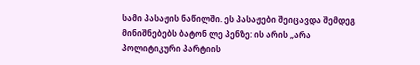სამი პასაჟის ნაწილში. ეს პასაჟები შეიცავდა შემდეგ მინიშნებებს ბატონ ლე პენზე: ის არის „არა პოლიტიკური პარტიის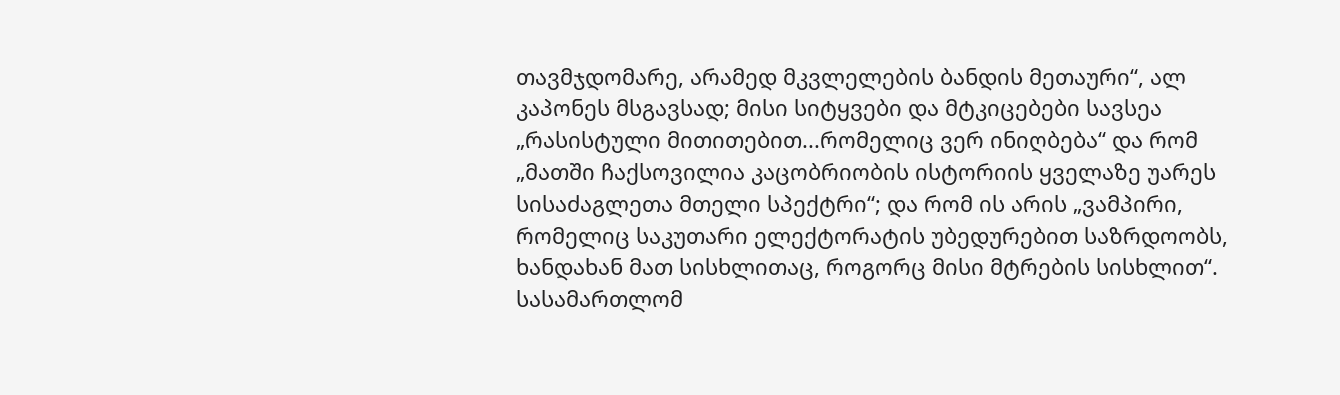თავმჯდომარე, არამედ მკვლელების ბანდის მეთაური“, ალ კაპონეს მსგავსად; მისი სიტყვები და მტკიცებები სავსეა „რასისტული მითითებით...რომელიც ვერ ინიღბება“ და რომ „მათში ჩაქსოვილია კაცობრიობის ისტორიის ყველაზე უარეს სისაძაგლეთა მთელი სპექტრი“; და რომ ის არის „ვამპირი, რომელიც საკუთარი ელექტორატის უბედურებით საზრდოობს, ხანდახან მათ სისხლითაც, როგორც მისი მტრების სისხლით“. სასამართლომ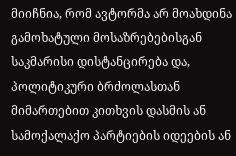მიიჩნია, რომ ავტორმა არ მოახდინა გამოხატული მოსაზრებებისგან საკმარისი დისტანცირება და, პოლიტიკური ბრძოლასთან მიმართებით კითხვის დასმის ან სამოქალაქო პარტიების იდეების ან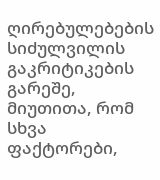ღირებულებების სიძულვილის გაკრიტიკების გარეშე, მიუთითა, რომ სხვა ფაქტორები,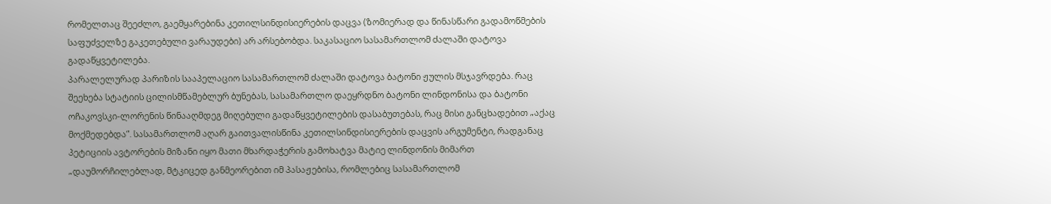რომელთაც შეეძლო, გაემყარებინა კეთილსინდისიერების დაცვა (ზომიერად და წინასწარი გადამოწმების საფუძველზე გაკეთებული ვარაუდები) არ არსებობდა. საკასაციო სასამართლომ ძალაში დატოვა გადაწყვეტილება.
პარალელურად პარიზის სააპელაციო სასამართლომ ძალაში დატოვა ბატონი ჟულის მსჯავრდება. რაც შეეხება სტატიის ცილისმწამებლურ ბუნებას, სასამართლო დაეყრდნო ბატონი ლინდონისა და ბატონი ოჩაკოვსკი-ლორენის წინააღმდეგ მიღებული გადაწყვეტილების დასაბუთებას, რაც მისი განცხადებით „აქაც მოქმედებდა“. სასამართლომ აღარ გაითვალისწინა კეთილსინდისიერების დაცვის არგუმენტი, რადგანაც პეტიციის ავტორების მიზანი იყო მათი მხარდაჭერის გამოხატვა მატიე ლინდონის მიმართ „დაუმორჩილებლად, მტკიცედ განმეორებით იმ პასაჟებისა, რომლებიც სასამართლომ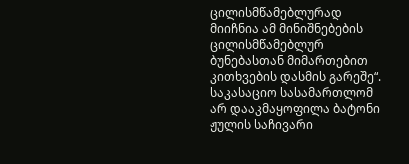ცილისმწამებლურად მიიჩნია ამ მინიშნებების ცილისმწამებლურ ბუნებასთან მიმართებით კითხვების დასმის გარეშე“. საკასაციო სასამართლომ არ დააკმაყოფილა ბატონი ჟულის საჩივარი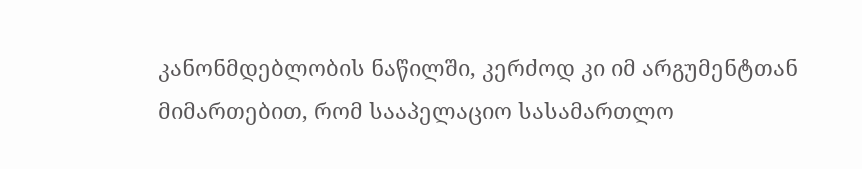კანონმდებლობის ნაწილში, კერძოდ კი იმ არგუმენტთან მიმართებით, რომ სააპელაციო სასამართლო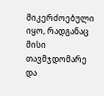მიკერძოებული იყო, რადგანაც მისი თავმჯდომარე და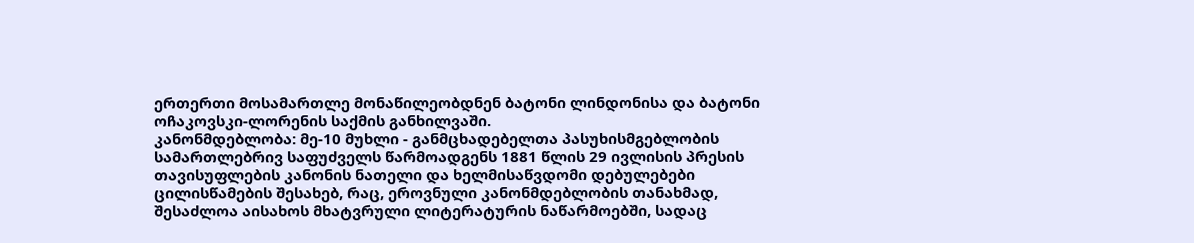ერთერთი მოსამართლე მონაწილეობდნენ ბატონი ლინდონისა და ბატონი ოჩაკოვსკი-ლორენის საქმის განხილვაში.
კანონმდებლობა: მე-10 მუხლი - განმცხადებელთა პასუხისმგებლობის სამართლებრივ საფუძველს წარმოადგენს 1881 წლის 29 ივლისის პრესის თავისუფლების კანონის ნათელი და ხელმისაწვდომი დებულებები ცილისწამების შესახებ, რაც, ეროვნული კანონმდებლობის თანახმად, შესაძლოა აისახოს მხატვრული ლიტერატურის ნაწარმოებში, სადაც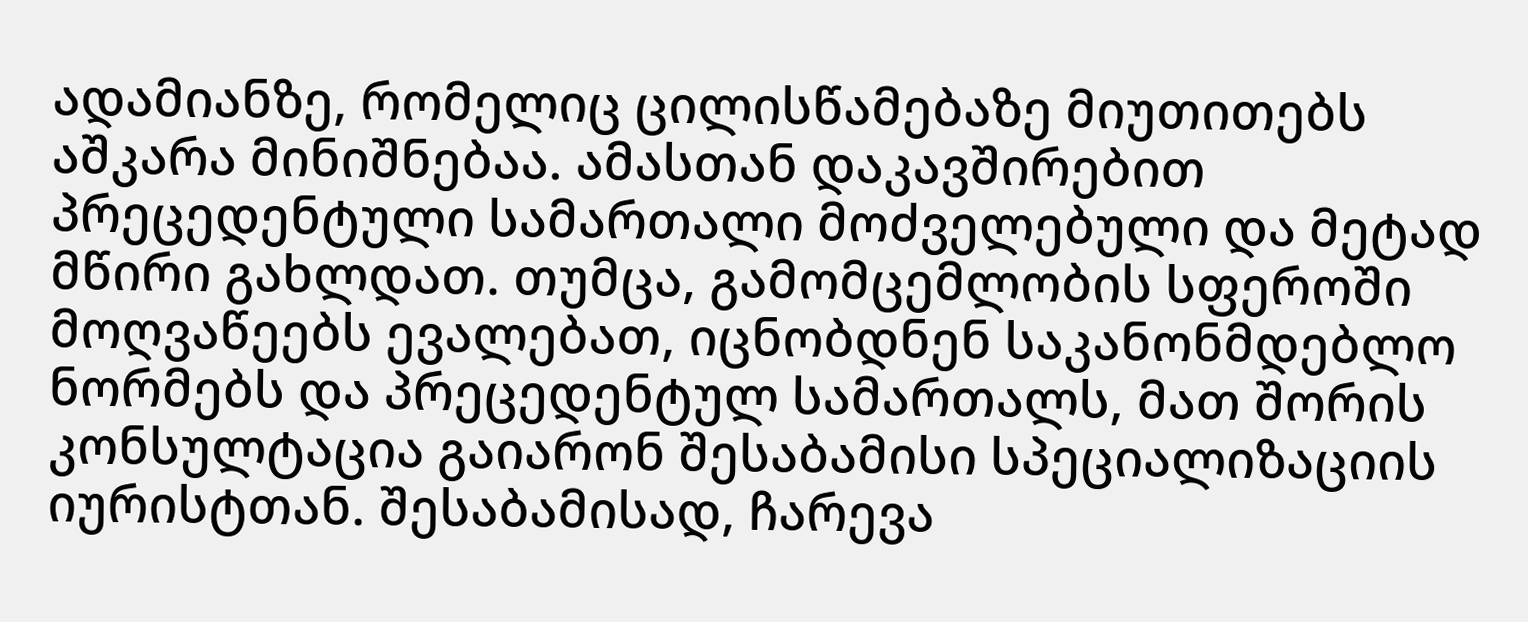ადამიანზე, რომელიც ცილისწამებაზე მიუთითებს აშკარა მინიშნებაა. ამასთან დაკავშირებით პრეცედენტული სამართალი მოძველებული და მეტად მწირი გახლდათ. თუმცა, გამომცემლობის სფეროში მოღვაწეებს ევალებათ, იცნობდნენ საკანონმდებლო ნორმებს და პრეცედენტულ სამართალს, მათ შორის კონსულტაცია გაიარონ შესაბამისი სპეციალიზაციის იურისტთან. შესაბამისად, ჩარევა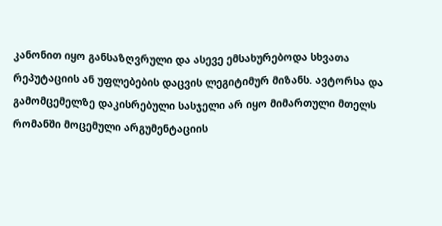კანონით იყო განსაზღვრული და ასევე ემსახურებოდა სხვათა რეპუტაციის ან უფლებების დაცვის ლეგიტიმურ მიზანს. ავტორსა და გამომცემელზე დაკისრებული სასჯელი არ იყო მიმართული მთელს რომანში მოცემული არგუმენტაციის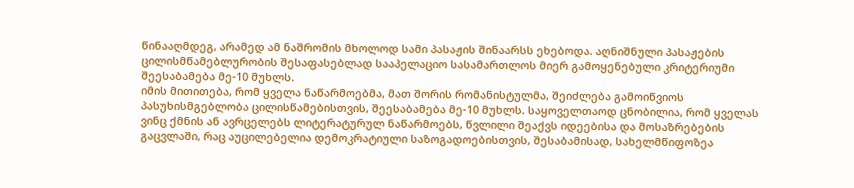წინააღმდეგ, არამედ ამ ნაშრომის მხოლოდ სამი პასაჟის შინაარსს ეხებოდა. აღნიშნული პასაჟების ცილისმწამებლურობის შესაფასებლად სააპელაციო სასამართლოს მიერ გამოყენებული კრიტერიუმი შეესაბამება მე-10 მუხლს.
იმის მითითება, რომ ყველა ნაწარმოებმა, მათ შორის რომანისტულმა, შეიძლება გამოიწვიოს პასუხისმგებლობა ცილისწამებისთვის, შეესაბამება მე-10 მუხლს. საყოველთაოდ ცნობილია, რომ ყველას ვინც ქმნის ან ავრცელებს ლიტერატურულ ნაწარმოებს, წვლილი შეაქვს იდეებისა და მოსაზრებების გაცვლაში, რაც აუცილებელია დემოკრატიული საზოგადოებისთვის, შესაბამისად, სახელმწიფოზეა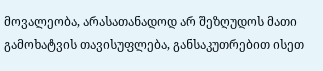მოვალეობა, არასათანადოდ არ შეზღუდოს მათი გამოხატვის თავისუფლება, განსაკუთრებით ისეთ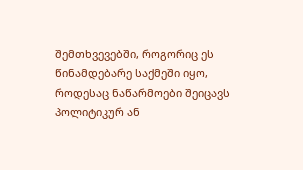შემთხვევებში, როგორიც ეს წინამდებარე საქმეში იყო, როდესაც ნაწარმოები შეიცავს პოლიტიკურ ან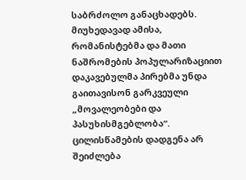საბრძოლო განაცხადებს. მიუხედავად ამისა, რომანისტებმა და მათი ნაშრომების პოპულარიზაციით დაკავებულმა პირებმა უნდა გაითავისონ გარკვეული „მოვალეობები და პასუხისმგებლობა“. ცილისწამების დადგენა არ შეიძლება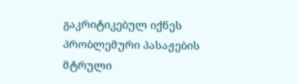გაკრიტიკებულ იქნეს პრობლემური პასაჟების მტრული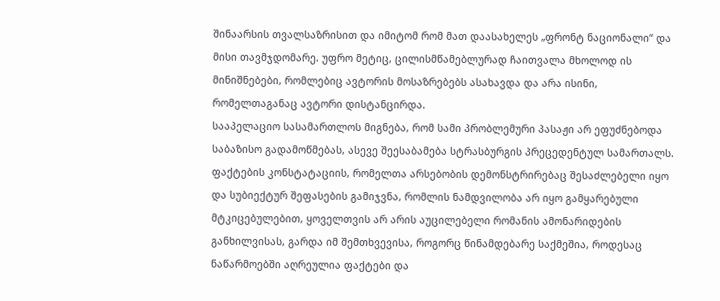შინაარსის თვალსაზრისით და იმიტომ რომ მათ დაასახელეს „ფრონტ ნაციონალი“ და მისი თავმჯდომარე. უფრო მეტიც, ცილისმწამებლურად ჩაითვალა მხოლოდ ის მინიშნებები, რომლებიც ავტორის მოსაზრებებს ასახავდა და არა ისინი, რომელთაგანაც ავტორი დისტანცირდა.
სააპელაციო სასამართლოს მიგნება, რომ სამი პრობლემური პასაჟი არ ეფუძნებოდა საბაზისო გადამოწმებას, ასევე შეესაბამება სტრასბურგის პრეცედენტულ სამართალს. ფაქტების კონსტატაციის, რომელთა არსებობის დემონსტრირებაც შესაძლებელი იყო და სუბიექტურ შეფასების გამიჯვნა, რომლის ნამდვილობა არ იყო გამყარებული მტკიცებულებით, ყოველთვის არ არის აუცილებელი რომანის ამონარიდების განხილვისას, გარდა იმ შემთხვევისა, როგორც წინამდებარე საქმეშია, როდესაც ნაწარმოებში აღრეულია ფაქტები და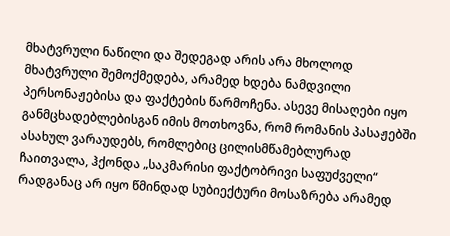მხატვრული ნაწილი და შედეგად არის არა მხოლოდ მხატვრული შემოქმედება, არამედ ხდება ნამდვილი პერსონაჟებისა და ფაქტების წარმოჩენა. ასევე მისაღები იყო განმცხადებლებისგან იმის მოთხოვნა, რომ რომანის პასაჟებში ასახულ ვარაუდებს, რომლებიც ცილისმწამებლურად ჩაითვალა, ჰქონდა „საკმარისი ფაქტობრივი საფუძველი“ რადგანაც არ იყო წმინდად სუბიექტური მოსაზრება არამედ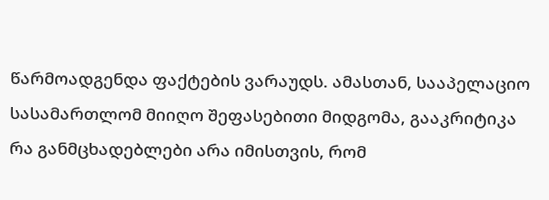წარმოადგენდა ფაქტების ვარაუდს. ამასთან, სააპელაციო სასამართლომ მიიღო შეფასებითი მიდგომა, გააკრიტიკა რა განმცხადებლები არა იმისთვის, რომ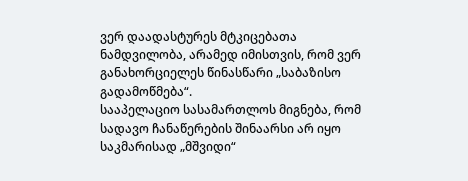ვერ დაადასტურეს მტკიცებათა ნამდვილობა, არამედ იმისთვის, რომ ვერ განახორციელეს წინასწარი „საბაზისო გადამოწმება“.
სააპელაციო სასამართლოს მიგნება, რომ სადავო ჩანაწერების შინაარსი არ იყო საკმარისად „მშვიდი“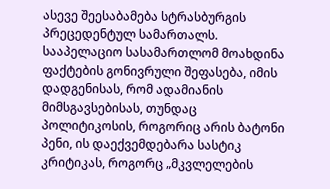ასევე შეესაბამება სტრასბურგის პრეცედენტულ სამართალს. სააპელაციო სასამართლომ მოახდინა ფაქტების გონივრული შეფასება, იმის დადგენისას, რომ ადამიანის მიმსგავსებისას, თუნდაც პოლიტიკოსის, როგორიც არის ბატონი პენი, ის დაექვემდებარა სასტიკ კრიტიკას, როგორც „მკვლელების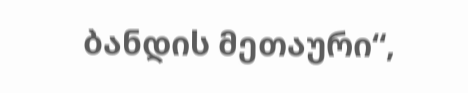ბანდის მეთაური“,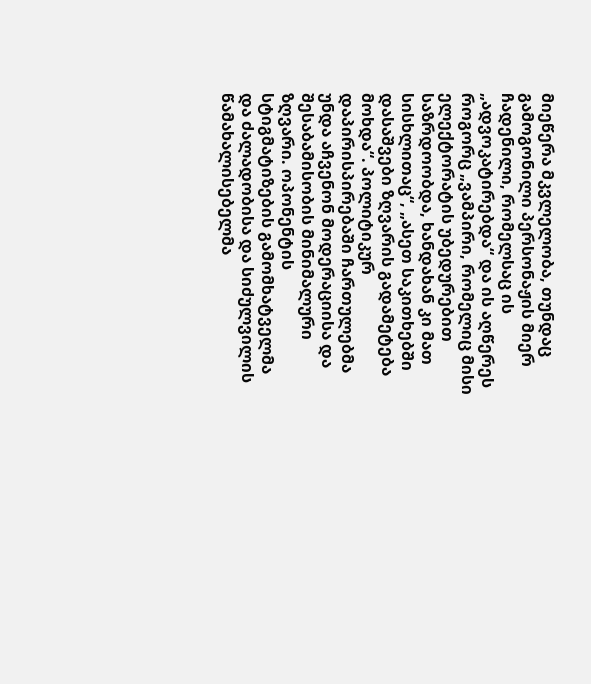მიეწერა მკვლელობა, თუნდაც გამოგონილი პერსონაჟის მიერ ჩადენილი, რომელსაც ის „ადვოკატირებდა“ და ის აღწერეს როგორც „ვამპირი, რომელიც მისი ელექტორატის უბედურებით საზრდოობდა, ხანდახან კი მათ სისხლითაც“, „ასეთ საკითხებში დასაშვები ზღვარის გადამეტება მოხდა“. პოლიტიკურ დაპირისპირებაში ჩართულებმა უნდა აჩვენონ მოდერაციისა და შესაბამისობის მინიმალური ზღვარი. ოპონენტის სტიგმატიზების გამომხატველმა და ძალადობისა და სიძულვილის წამახალისებელმა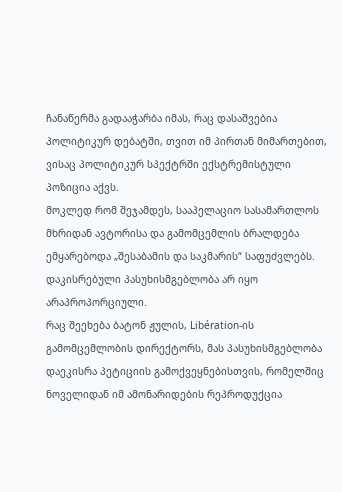ჩანაწერმა გადააჭარბა იმას, რაც დასაშვებია პოლიტიკურ დებატში, თვით იმ პირთან მიმართებით, ვისაც პოლიტიკურ სპექტრში ექსტრემისტული პოზიცია აქვს.
მოკლედ რომ შეჯამდეს, სააპელაციო სასამართლოს მხრიდან ავტორისა და გამომცემლის ბრალდება ემყარებოდა „შესაბამის და საკმარის“ საფუძვლებს. დაკისრებული პასუხისმგებლობა არ იყო არაპროპორციული.
რაც შეეხება ბატონ ჟულის, Libération-ის გამომცემლობის დირექტორს, მას პასუხისმგებლობა დაეკისრა პეტიციის გამოქვეყნებისთვის, რომელშიც ნოველიდან იმ ამონარიდების რეპროდუქცია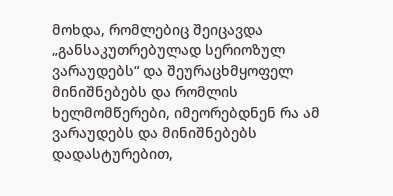მოხდა, რომლებიც შეიცავდა „განსაკუთრებულად სერიოზულ ვარაუდებს“ და შეურაცხმყოფელ მინიშნებებს და რომლის ხელმომწერები, იმეორებდნენ რა ამ ვარაუდებს და მინიშნებებს დადასტურებით,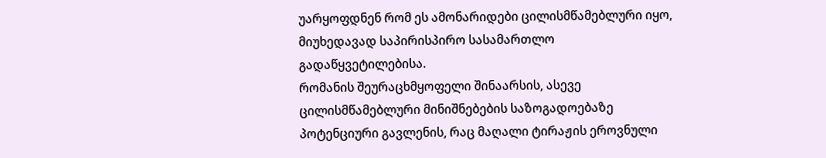უარყოფდნენ რომ ეს ამონარიდები ცილისმწამებლური იყო, მიუხედავად საპირისპირო სასამართლო გადაწყვეტილებისა.
რომანის შეურაცხმყოფელი შინაარსის, ასევე ცილისმწამებლური მინიშნებების საზოგადოებაზე პოტენციური გავლენის, რაც მაღალი ტირაჟის ეროვნული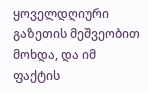ყოველდღიური გაზეთის მეშვეობით მოხდა, და იმ ფაქტის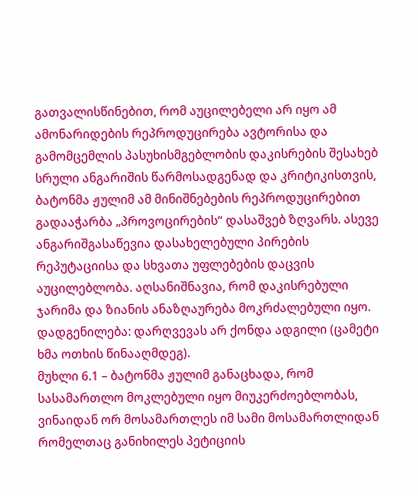გათვალისწინებით, რომ აუცილებელი არ იყო ამ ამონარიდების რეპროდუცირება ავტორისა და გამომცემლის პასუხისმგებლობის დაკისრების შესახებ სრული ანგარიშის წარმოსადგენად და კრიტიკისთვის, ბატონმა ჟულიმ ამ მინიშნებების რეპროდუცირებით გადააჭარბა „პროვოცირების“ დასაშვებ ზღვარს. ასევე ანგარიშგასაწევია დასახელებული პირების რეპუტაციისა და სხვათა უფლებების დაცვის აუცილებლობა. აღსანიშნავია, რომ დაკისრებული ჯარიმა და ზიანის ანაზღაურება მოკრძალებული იყო.
დადგენილება: დარღვევას არ ქონდა ადგილი (ცამეტი ხმა ოთხის წინააღმდეგ).
მუხლი 6.1 – ბატონმა ჟულიმ განაცხადა, რომ სასამართლო მოკლებული იყო მიუკერძოებლობას, ვინაიდან ორ მოსამართლეს იმ სამი მოსამართლიდან რომელთაც განიხილეს პეტიციის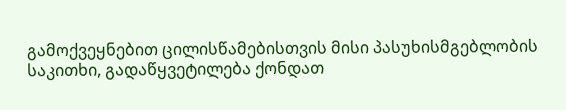გამოქვეყნებით ცილისწამებისთვის მისი პასუხისმგებლობის საკითხი, გადაწყვეტილება ქონდათ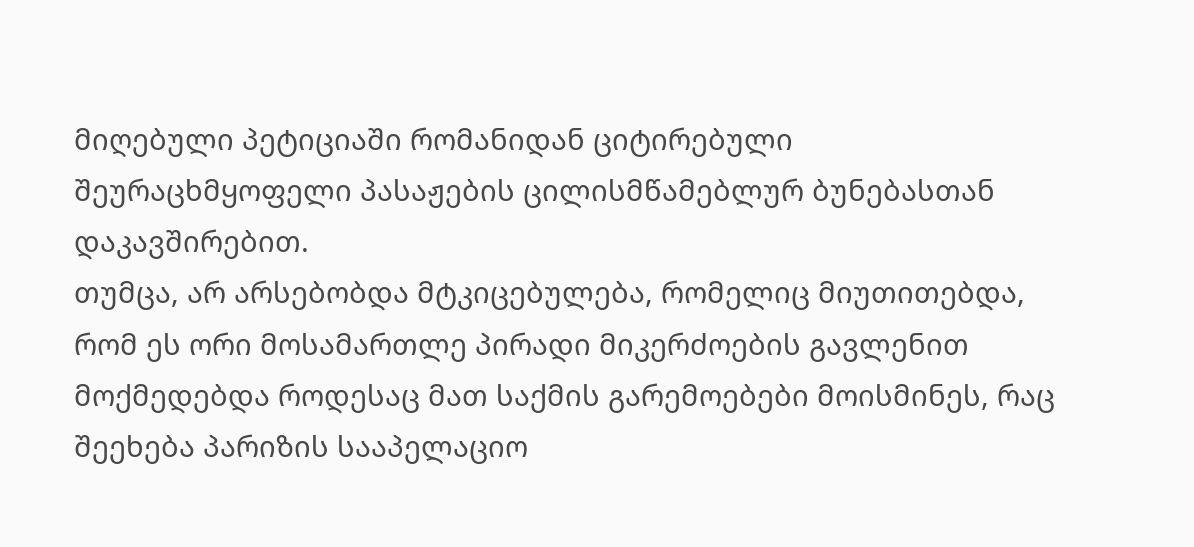მიღებული პეტიციაში რომანიდან ციტირებული შეურაცხმყოფელი პასაჟების ცილისმწამებლურ ბუნებასთან დაკავშირებით.
თუმცა, არ არსებობდა მტკიცებულება, რომელიც მიუთითებდა, რომ ეს ორი მოსამართლე პირადი მიკერძოების გავლენით მოქმედებდა როდესაც მათ საქმის გარემოებები მოისმინეს, რაც შეეხება პარიზის სააპელაციო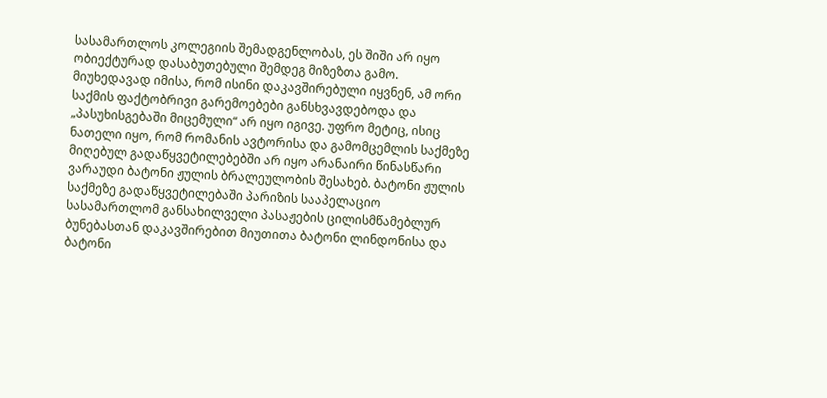სასამართლოს კოლეგიის შემადგენლობას, ეს შიში არ იყო ობიექტურად დასაბუთებული შემდეგ მიზეზთა გამო.
მიუხედავად იმისა, რომ ისინი დაკავშირებული იყვნენ, ამ ორი საქმის ფაქტობრივი გარემოებები განსხვავდებოდა და „პასუხისგებაში მიცემული“ არ იყო იგივე. უფრო მეტიც, ისიც ნათელი იყო, რომ რომანის ავტორისა და გამომცემლის საქმეზე მიღებულ გადაწყვეტილებებში არ იყო არანაირი წინასწარი ვარაუდი ბატონი ჟულის ბრალეულობის შესახებ. ბატონი ჟულის საქმეზე გადაწყვეტილებაში პარიზის სააპელაციო სასამართლომ განსახილველი პასაჟების ცილისმწამებლურ ბუნებასთან დაკავშირებით მიუთითა ბატონი ლინდონისა და ბატონი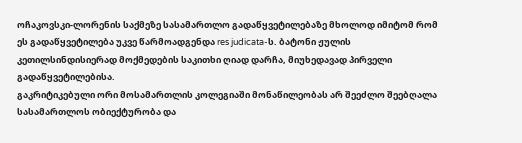ოჩაკოვსკი-ლორენის საქმეზე სასამართლო გადაწყვეტილებაზე მხოლოდ იმიტომ რომ ეს გადაწყვეტილება უკვე წარმოადგენდა res judicata-ს. ბატონი ჟულის კეთილსინდისიერად მოქმედების საკითხი ღიად დარჩა, მიუხედავად პირველი გადაწყვეტილებისა.
გაკრიტიკებული ორი მოსამართლის კოლეგიაში მონაწილეობას არ შეეძლო შეებღალა სასამართლოს ობიექტურობა და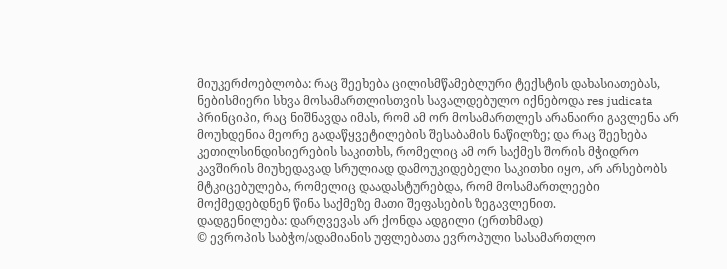მიუკერძოებლობა: რაც შეეხება ცილისმწამებლური ტექსტის დახასიათებას, ნებისმიერი სხვა მოსამართლისთვის სავალდებულო იქნებოდა res judicata პრინციპი, რაც ნიშნავდა იმას, რომ ამ ორ მოსამართლეს არანაირი გავლენა არ მოუხდენია მეორე გადაწყვეტილების შესაბამის ნაწილზე; და რაც შეეხება კეთილსინდისიერების საკითხს, რომელიც ამ ორ საქმეს შორის მჭიდრო კავშირის მიუხედავად სრულიად დამოუკიდებელი საკითხი იყო, არ არსებობს მტკიცებულება, რომელიც დაადასტურებდა, რომ მოსამართლეები მოქმედებდნენ წინა საქმეზე მათი შეფასების ზეგავლენით.
დადგენილება: დარღვევას არ ქონდა ადგილი (ერთხმად)
© ევროპის საბჭო/ადამიანის უფლებათა ევროპული სასამართლო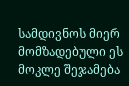სამდივნოს მიერ მომზადებული ეს მოკლე შეჯამება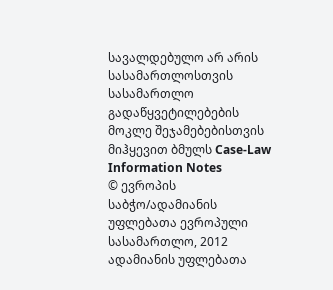სავალდებულო არ არის სასამართლოსთვის
სასამართლო გადაწყვეტილებების მოკლე შეჯამებებისთვის მიჰყევით ბმულს Case-Law Information Notes
© ევროპის საბჭო/ადამიანის უფლებათა ევროპული სასამართლო, 2012
ადამიანის უფლებათა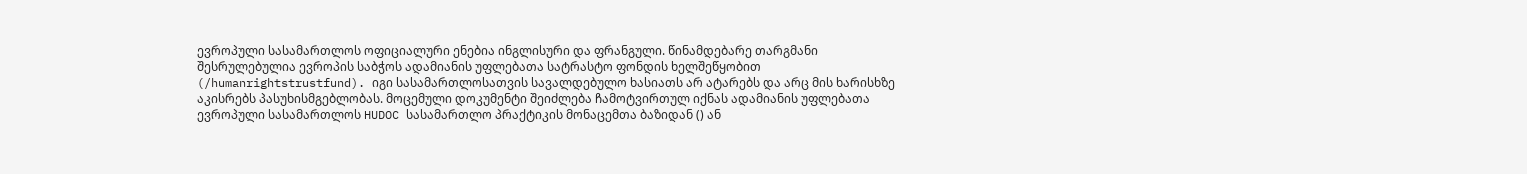ევროპული სასამართლოს ოფიციალური ენებია ინგლისური და ფრანგული. წინამდებარე თარგმანი შესრულებულია ევროპის საბჭოს ადამიანის უფლებათა სატრასტო ფონდის ხელშეწყობით (/humanrightstrustfund). იგი სასამართლოსათვის სავალდებულო ხასიათს არ ატარებს და არც მის ხარისხზე აკისრებს პასუხისმგებლობას. მოცემული დოკუმენტი შეიძლება ჩამოტვირთულ იქნას ადამიანის უფლებათა ევროპული სასამართლოს HUDOC სასამართლო პრაქტიკის მონაცემთა ბაზიდან () ან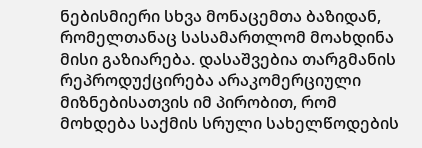ნებისმიერი სხვა მონაცემთა ბაზიდან, რომელთანაც სასამართლომ მოახდინა მისი გაზიარება. დასაშვებია თარგმანის რეპროდუქცირება არაკომერციული მიზნებისათვის იმ პირობით, რომ მოხდება საქმის სრული სახელწოდების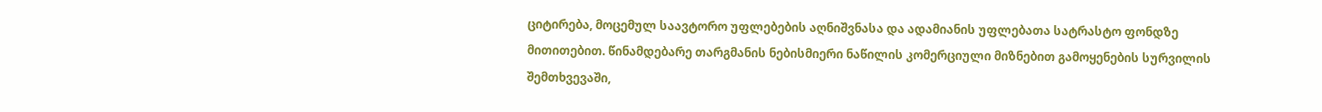ციტირება, მოცემულ საავტორო უფლებების აღნიშვნასა და ადამიანის უფლებათა სატრასტო ფონდზე მითითებით. წინამდებარე თარგმანის ნებისმიერი ნაწილის კომერციული მიზნებით გამოყენების სურვილის შემთხვევაში,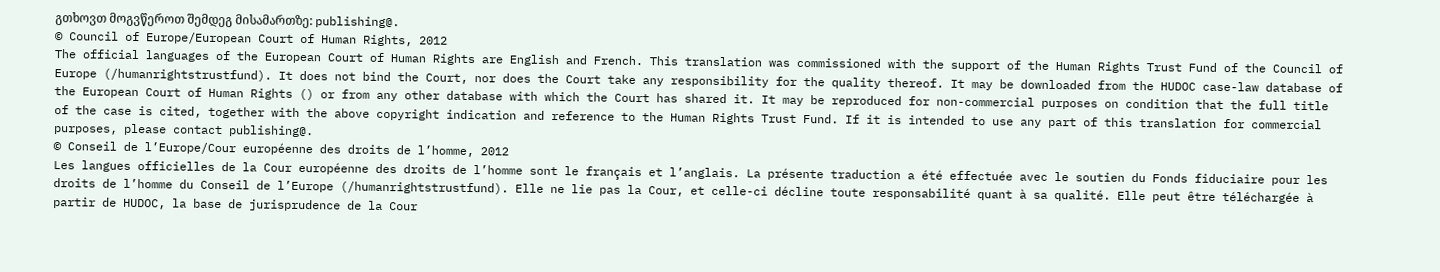გთხოვთ მოგვწეროთ შემდეგ მისამართზე: publishing@.
© Council of Europe/European Court of Human Rights, 2012
The official languages of the European Court of Human Rights are English and French. This translation was commissioned with the support of the Human Rights Trust Fund of the Council of Europe (/humanrightstrustfund). It does not bind the Court, nor does the Court take any responsibility for the quality thereof. It may be downloaded from the HUDOC case-law database of the European Court of Human Rights () or from any other database with which the Court has shared it. It may be reproduced for non-commercial purposes on condition that the full title of the case is cited, together with the above copyright indication and reference to the Human Rights Trust Fund. If it is intended to use any part of this translation for commercial purposes, please contact publishing@.
© Conseil de l’Europe/Cour européenne des droits de l’homme, 2012
Les langues officielles de la Cour européenne des droits de l’homme sont le français et l’anglais. La présente traduction a été effectuée avec le soutien du Fonds fiduciaire pour les droits de l’homme du Conseil de l’Europe (/humanrightstrustfund). Elle ne lie pas la Cour, et celle-ci décline toute responsabilité quant à sa qualité. Elle peut être téléchargée à partir de HUDOC, la base de jurisprudence de la Cour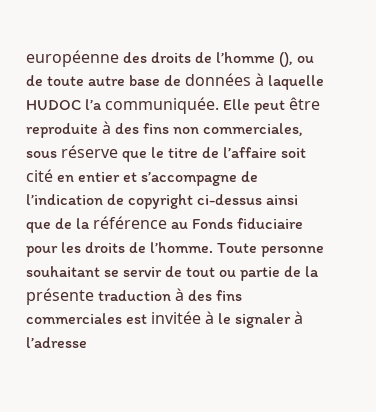européenne des droits de l’homme (), ou de toute autre base de données à laquelle HUDOC l’a communiquée. Elle peut être reproduite à des fins non commerciales, sous réserve que le titre de l’affaire soit cité en entier et s’accompagne de l’indication de copyright ci-dessus ainsi que de la référence au Fonds fiduciaire pour les droits de l’homme. Toute personne souhaitant se servir de tout ou partie de la présente traduction à des fins commerciales est invitée à le signaler à l’adresse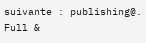suivante : publishing@.
Full &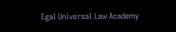Egal Universal Law Academy